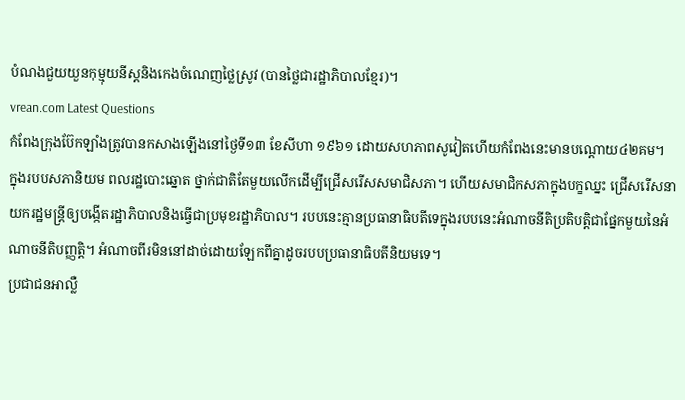បំណងជួយយួនកុម្មុយនីស្តនិងកេងចំណេញថ្លៃស្រូវ (បានថ្លៃជារដ្ឋាភិបាលខ្មែរ)។
vrean.com Latest Questions
កំពែងក្រុងប៊ែកឡាំងត្រូវបានកសាងឡើងនៅថ្ងៃទី១៣ ខែសីហា ១៩៦១ ដោយសហភាពសូវៀតហើយកំពែងនេះមានបណ្ដោយ៤២គម។
ក្នុងរបបសភានិយម ពលរដ្ឋបោះឆ្នោត ថ្នាក់ជាតិតែមួយលើកដើម្បីជ្រើសរើសសមាជិសភា។ ហើយសមាជិកសភាក្នុងបក្ខឈ្នះ ជ្រើសរើសនាយករដ្ឋមន្ត្រីឲ្យបង្កើតរដ្ឋាភិបាលនិងធ្វើជាប្រមុខរដ្ឋាភិបាល។ របបនេះគ្មានប្រធានាធិបតីទេក្នុងរបបនេះអំណាចនីតិប្រតិបត្តិជាផ្នែកមួយនៃអំណាចនីតិបញ្ញត្តិ។ អំណាចពីរមិននៅដាច់ដោយឡែកពីគ្នាដូចរបបប្រធានាធិបតីនិយមទេ។
ប្រជាជនអាល្លឺ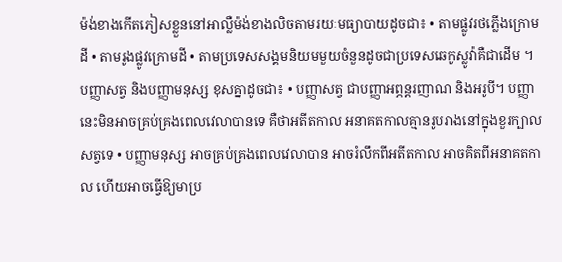ម៉ង់ខាងកើតភៀសខ្លួននៅអាល្លឺម៉ង់ខាងលិចតាមរយៈមធ្យាបាយដូចជា៖ • តាមផ្លូវរថភ្លើងក្រោមដី • តាមរូងផ្លូវក្រោមដី • តាមប្រទេសសង្គមនិយមមួយចំនួនដូចជាប្រទេសឆេកូស្លូវ៉ាគឺជាដើម ។
បញ្ញាសត្វ និងបញ្ញាមនុស្ស ខុសគ្នាដូចជា៖ • បញ្ញាសត្វ ជាបញ្ញាអព្ភន្តរញាណ និងអរូបី។ បញ្ញានេះមិនអាចគ្រប់គ្រងពេលវេលាបានទេ គឺថាអតីតកាល អនាគតកាលគ្មានរូបរាងនៅក្នុងខួរក្បាលសត្វទេ • បញ្ញាមនុស្ស អាចគ្រប់គ្រងពេលវេលាបាន អាចរំលឹកពីអតីតកាល អាចគិតពីអនាគតកាល ហើយអាចធ្វើឱ្យមាប្រ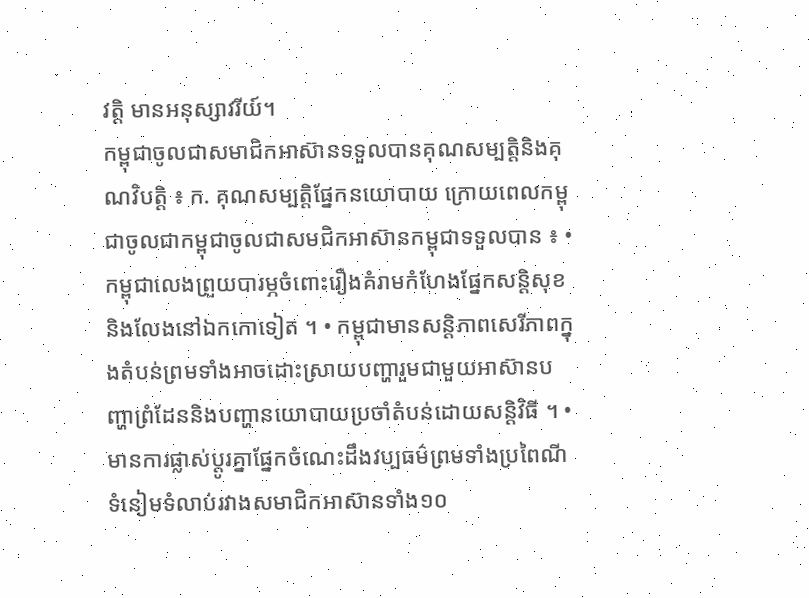វត្តិ មានអនុស្សាវរីយ៍។
កម្ពុជាចូលជាសមាជិកអាស៊ានទទួលបានគុណសម្បត្តិនិងគុណវិបត្តិ ៖ ក. គុណសម្បត្តិផ្នែកនយោបាយ ក្រោយពេលកម្ពុជាចូលជាកម្ពុជាចូលជាសមជិកអាស៊ានកម្ពុជាទទួលបាន ៖ • កម្ពុជាលេងព្រួយបារម្ភចំពោះរឿងគំរាមកំហែងផ្នែកសន្ដិសុខនិងលែងនៅឯកកោទៀត ។ • កម្ពុជាមានសន្ដិភាពសេរីភាពក្នុងតំបន់ព្រមទាំងអាចដោះស្រាយបញ្ហារួមជាមួយអាស៊ានបញ្ហាព្រំដែននិងបញ្ហានយោបាយប្រចាំតំបន់ដោយសន្ដិវិធី ។ • មានការផ្លាស់ប្ដូរគ្នាផ្នែកចំណេះដឹងវប្បធម៌ព្រមទាំងប្រពៃណីទំនៀមទំលាប់រវាងសមាជិកអាស៊ានទាំង១០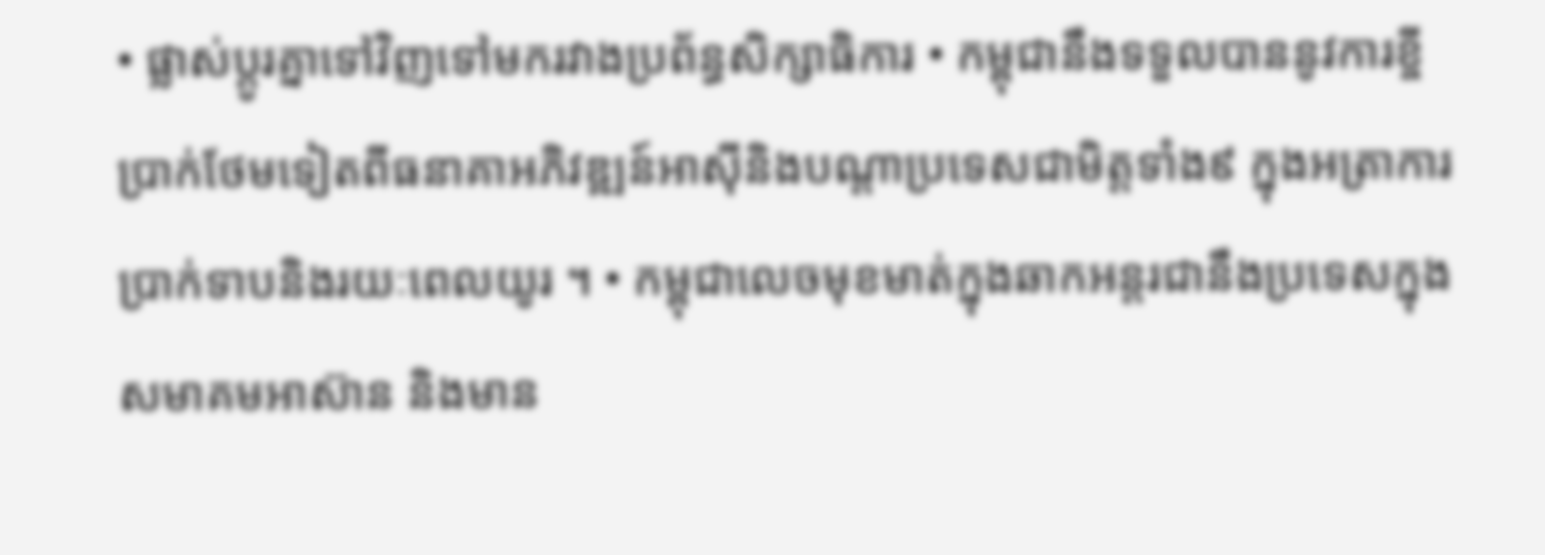• ផ្លាស់ប្ដូរគ្នាទៅវិញទៅមករវាងប្រព័ន្ធសិក្សាធិការ • កម្ពុជានឹងទទួលបាននូវការខ្ចីប្រាក់ថែមទៀតពីធនាគាអភិវឌ្ឍន៍អាស៊ីនិងបណ្ដាប្រទេសជាមិត្តទាំង៩ ក្នុងអត្រាការប្រាក់ទាបនិងរយៈពេលយូរ ។ • កម្ពុជាលេចមុខមាត់ក្នុងឆាកអន្ដរជានឹងប្រទេសក្នុងសមាគមអាស៊ាន និងមាន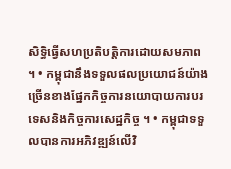សិទ្ធិធ្វើសហប្រតិបត្តិការដោយសមភាព ។ • កម្ពុជានឹងទទួលផលប្រយោជន៍យ៉ាងច្រើនខាងផ្នែកកិច្ចការនយោបាយការបរទេសនិងកិច្ចការសេដ្ឋកិច្ច ។ • កម្ពុជាទទួលបានការអភិវឌ្ឍន៍លើវិ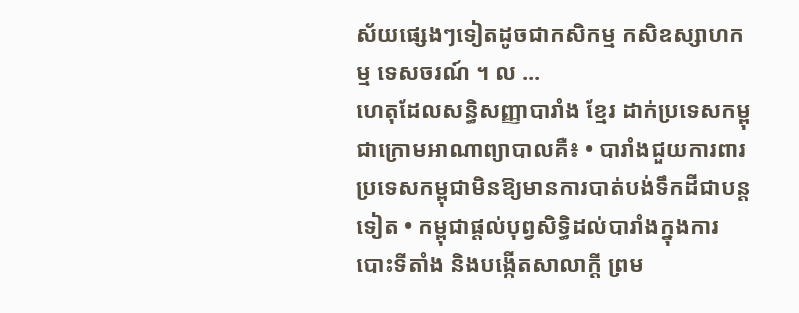ស័យផ្សេងៗទៀតដូចជាកសិកម្ម កសិឧស្សាហកម្ម ទេសចរណ៍ ។ ល ...
ហេតុដែលសន្ធិសញ្ញាបារាំង ខ្មែរ ដាក់ប្រទេសកម្ពុជាក្រោមអាណាព្យាបាលគឺ៖ • បារាំងជួយការពារប្រទេសកម្ពុជាមិនឱ្យមានការបាត់បង់ទឹកដីជាបន្តទៀត • កម្ពុជាផ្តល់បុព្វសិទ្ធិដល់បារាំងក្នុងការបោះទីតាំង និងបង្កើតសាលាក្តី ព្រម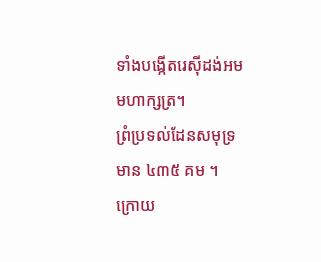ទាំងបង្កើតរេស៊ីដង់អមមហាក្សត្រ។
ព្រំប្រទល់ដែនសមុទ្រមាន ៤៣៥ គម ។
ក្រោយ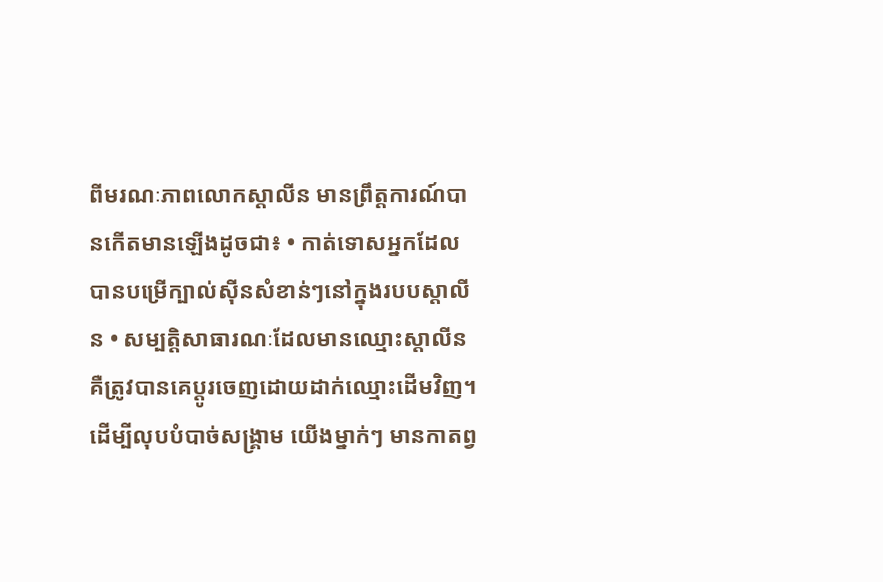ពីមរណៈភាពលោកស្ដាលីន មានព្រឹត្ដការណ៍បានកើតមានឡើងដូចជា៖ • កាត់ទោសអ្នកដែលបានបម្រើក្បាល់ស៊ីនសំខាន់ៗនៅក្នុងរបបស្ដាលីន • សម្បត្ដិសាធារណៈដែលមានឈ្មោះស្ដាលីនគឺត្រូវបានគេប្ដូរចេញដោយដាក់ឈ្មោះដើមវិញ។
ដើម្បីលុបបំបាច់សង្គ្រាម យើងម្នាក់ៗ មានកាតព្វ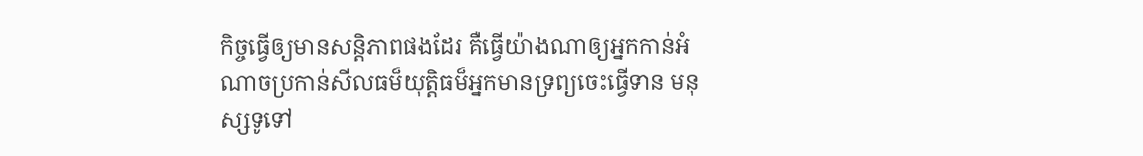កិច្ចធ្វើឲ្យមានសន្តិភាពផងដែរ គឺធ្វើយ៉ាងណាឲ្យអ្នកកាន់អំណាចប្រកាន់សីលធម៏យុត្តិធម៏អ្នកមានទ្រព្យចេះធ្វើទាន មនុស្សទូទៅ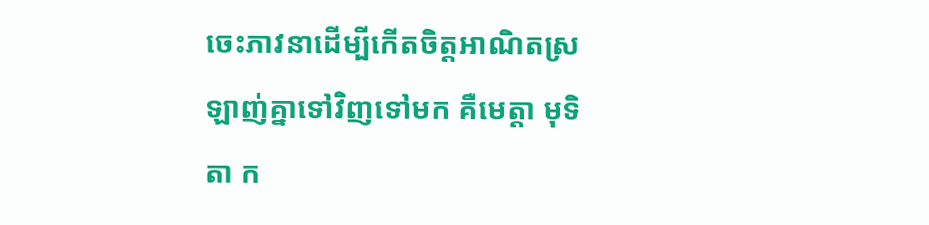ចេះភាវនាដើម្បីកើតចិត្តអាណិតស្រឡាញ់គ្នាទៅវិញទៅមក គឺមេត្តា មុទិតា ក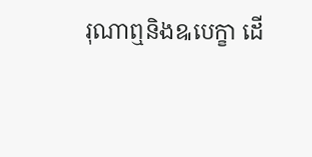រុណាឮនិងឩបេក្ខា ដើ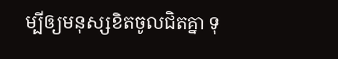ម្បីឲ្យមនុស្សខិតចូលជិតគ្នា ទុ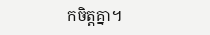កចិត្តគ្នា។